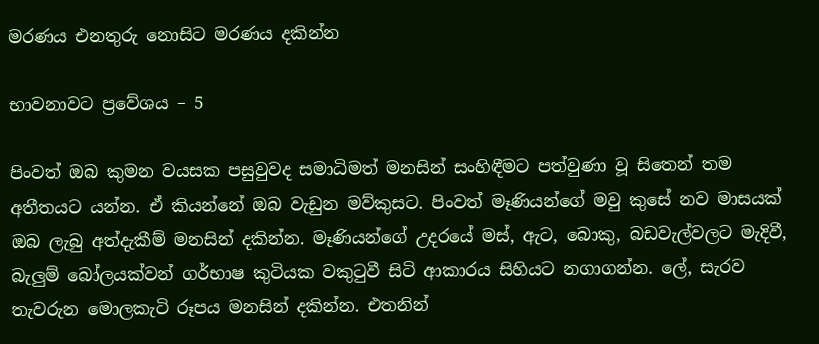මරණය එනතුරු නොසිට මරණය දකින්න

භාවනාවට ප්‍රවේශය – 5

පිංවත් ඔබ කුමන වයසක පසුවුවද සමාධිමත් මනසින් සංහිඳීමට පත්වුණා වූ සිතෙන් තම අතීතයට යන්න. ඒ කියන්නේ ඔබ වැඩුන මව්කුසට. පිංවත් මෑණියන්ගේ මවු කුසේ නව මාසයක්‌ ඔබ ලැබු අත්දැකීම් මනසින් දකින්න. මෑණියන්ගේ උදරයේ මස්‌, ඇට, බොකු, බඩවැල්වලට මැදිවී, බැලුම් බෝලයක්‌වන් ගර්භාෂ කුටියක වකුටුවී සිටි ආකාරය සිහියට නගාගන්න. ලේ, සැරව තැවරුන මොලකැටි රූපය මනසින් දකින්න. එතනින්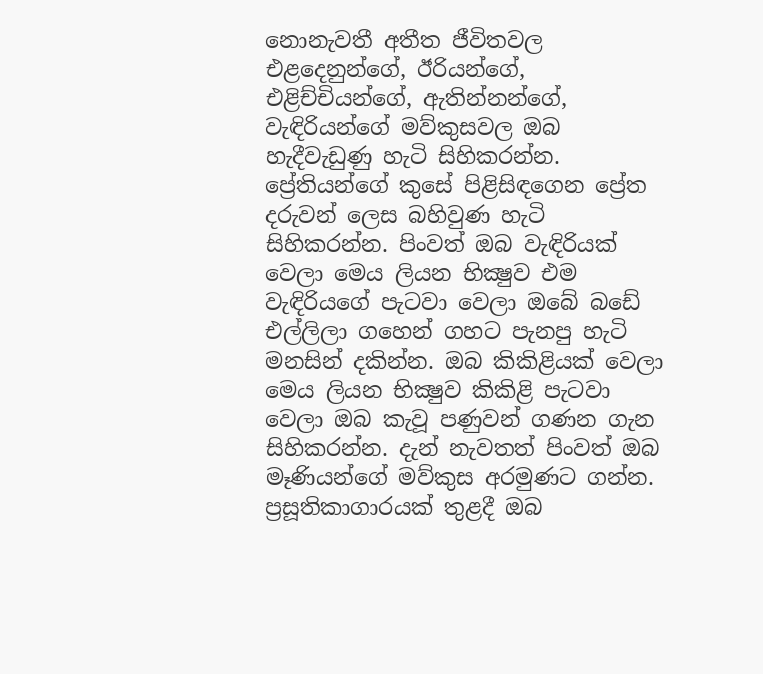නොනැවතී අතීත ජීවිතවල එළදෙනුන්ගේ, ඊරියන්ගේ, එළිච්චියන්ගේ, ඇතින්නන්ගේ, වැඳිරියන්ගේ මව්කුසවල ඔබ හැදීවැඩුණු හැටි සිහිකරන්න. ප්‍රේතියන්ගේ කුසේ පිළිසිඳගෙන ප්‍රේත දරුවන් ලෙස බහිවුණ හැටි සිහිකරන්න. පිංවත් ඔබ වැඳිරියක්‌ වෙලා මෙය ලියන භික්‍ෂුව එම වැඳිරියගේ පැටවා වෙලා ඔබේ බඩේ එල්ලිලා ගහෙන් ගහට පැනපු හැටි මනසින් දකින්න. ඔබ කිකිළියක්‌ වෙලා මෙය ලියන භික්‍ෂුව කිකිළි පැටවා වෙලා ඔබ කැවූ පණුවන් ගණන ගැන සිහිකරන්න. දැන් නැවතත් පිංවත් ඔබ මෑණියන්ගේ මව්කුස අරමුණට ගන්න. ප්‍රසූතිකාගාරයක්‌ තුළදී ඔබ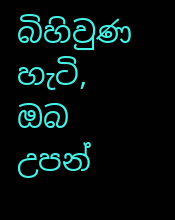බිහිවුණ හැටි, ඔබ උපන්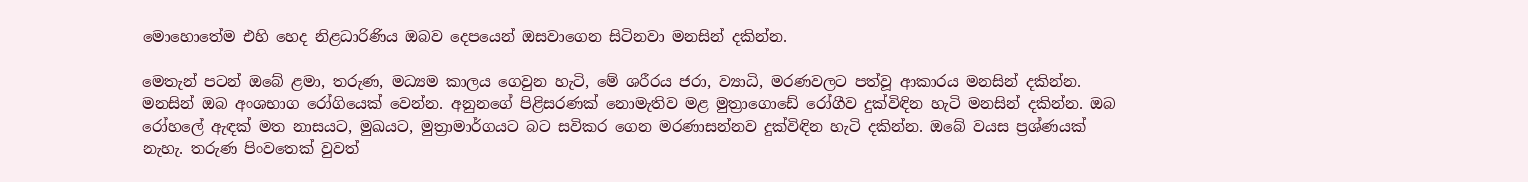මොහොතේම එහි හෙද නිළධාරිණිය ඔබව දෙපයෙන් ඔසවාගෙන සිටිනවා මනසින් දකින්න.

මෙතැන් පටන් ඔබේ ළමා, තරුණ, මධ්‍යම කාලය ගෙවුන හැටි, මේ ශරීරය ජරා, ව්‍යාධි, මරණවලට පත්වූ ආකාරය මනසින් දකින්න. මනසින් ඔබ අංශභාග රෝගියෙක්‌ වෙන්න. අනුනගේ පිළිසරණක්‌ නොමැතිව මළ මුත්‍රාගොඩේ රෝගීව දුක්‌විඳින හැටි මනසින් දකින්න. ඔබ රෝහලේ ඇඳක්‌ මත නාසයට, මුඛයට, මුත්‍රාමාර්ගයට බට සවිකර ගෙන මරණාසන්නව දුක්‌විඳින හැටි දකින්න. ඔබේ වයස ප්‍රශ්ණයක්‌ නැහැ. තරුණ පිංවතෙක්‌ වුවත්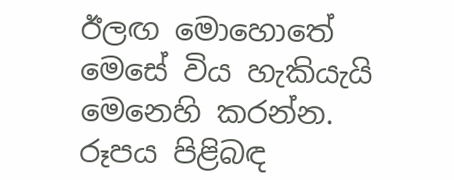ඊලඟ මොහොතේ මෙසේ විය හැකියැයි මෙනෙහි කරන්න. රූපය පිළිබඳ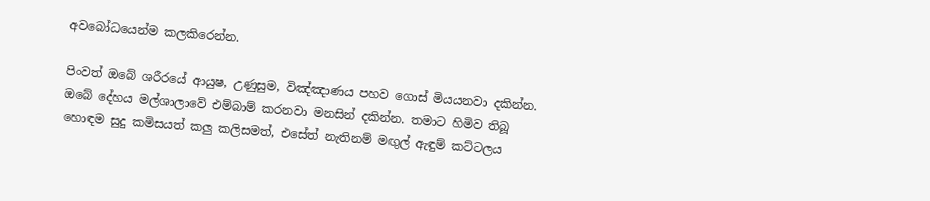අවබෝධයෙන්ම කලකිරෙන්න.

පිංවත් ඔබේ ශරීරයේ ආයුෂ, උණුසුම, විඤ්ඤාණය පහව ගොස්‌ මියයනවා දකින්න. ඔබේ දේහය මල්ශාලාවේ එම්බාම් කරනවා මනසින් දකින්න. තමාට හිමිව තිබූ හොඳම සුදු කමිසයත් කලු කලිසමත්, එසේත් නැතිනම් මඟුල් ඇඳුම් කට්‌ටලය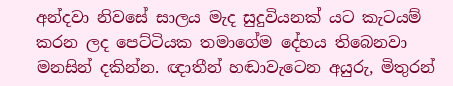අන්දවා නිවසේ සාලය මැද සුදුවියනක්‌ යට කැටයම් කරන ලද පෙට්‌ටියක තමාගේම දේහය තිබෙනවා මනසින් දකින්න. ඥාතීන් හඬාවැටෙන අයුරු, මිතුරන්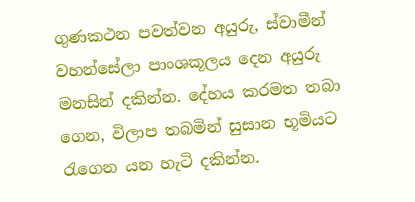ගුණකථන පවත්වන අයුරු, ස්‌වාමීන් වහන්සේලා පාංශකූලය දෙන අයුරු මනසින් දකින්න. දේහය කරමත තබා ගෙන, විලාප තබමින් සුසාන භූමියට රැගෙන යන හැටි දකින්න.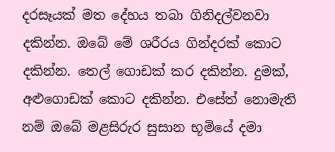දරසෑයක්‌ මත දේහය තබා ගිනිදල්වනවා දකින්න. ඔබේ මේ ශරීරය ගින්දරක්‌ කොට දකින්න. තෙල් ගොඩක්‌ කර දකින්න. දුමක්‌, අළුගොඩක්‌ කොට දකින්න. එසේත් නොමැති නම් ඔබේ මළසිරුර සුසාන භූමියේ දමා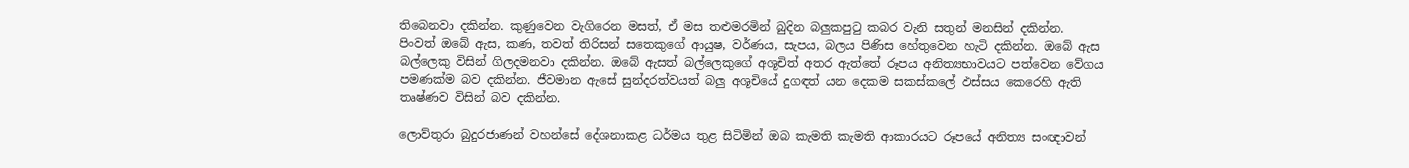තිබෙනවා දකින්න. කුණුවෙන වැගිරෙන මසත්, ඒ මස තළුමරමින් බුදින බලුකපුටු කබර වැනි සතුන් මනසින් දකින්න. පිංවත් ඔබේ ඇස, කණ, තවත් තිරිසන් සතෙකුගේ ආයුෂ, වර්ණය, සැපය, බලය පිණිස හේතුවෙන හැටි දකින්න. ඔබේ ඇස බල්ලෙකු විසින් ගිලදමනවා දකින්න. ඔබේ ඇසත් බල්ලෙකුගේ අශූචිත් අතර ඇත්තේ රූපය අනිත්‍යභාවයට පත්වෙන වේගය පමණක්‌ම බව දකින්න. ජීවමාන ඇසේ සුන්දරත්වයත් බලු අශූචියේ දුගඳත් යන දෙකම සකස්‌කලේ ඵස්‌සය කෙරෙහි ඇති තෘෂ්ණව විසින් බව දකින්න.

ලොව්තුරා බුදුරජාණන් වහන්සේ දේශනාකළ ධර්මය තුළ සිටිමින් ඔබ කැමති කැමති ආකාරයට රූපයේ අනිත්‍ය සංඥාවන්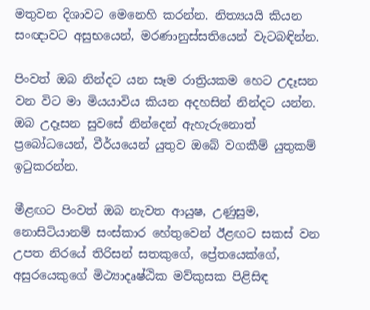මතුවන දිශාවට මෙනෙහි කරන්න. නිත්‍යයයි කියන සංඥාවට අසුභයෙන්, මරණානුස්‌සතියෙන් වැටබඳින්න.

පිංවත් ඔබ නින්දට යන සෑම රාත්‍රියකම හෙට උදෑසන වන විට මා මියයාවිය කියන අදහසින් නින්දට යන්න. ඔබ උදෑසන සුවසේ නින්දෙන් ඇහැරුනොත් ප්‍රබෝධයෙන්, වීර්යයෙන් යුතුව ඔබේ වගකීම් යුතුකම් ඉටුකරන්න.

මීළඟට පිංවත් ඔබ නැවත ආයුෂ, උණුසුම, නොසිටියානම් සංස්‌කාර හේතුවෙන් ඊළඟට සකස්‌ වන උපත නිරයේ තිරිසන් සතකුගේ, ප්‍රේතයෙක්‌ගේ, අසුරයෙකුගේ මිථ්‍යාදෘෂ්ඨික මව්කුසක පිළිසිඳ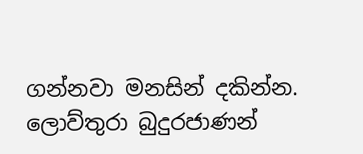ගන්නවා මනසින් දකින්න. ලොව්තුරා බුදුරජාණන්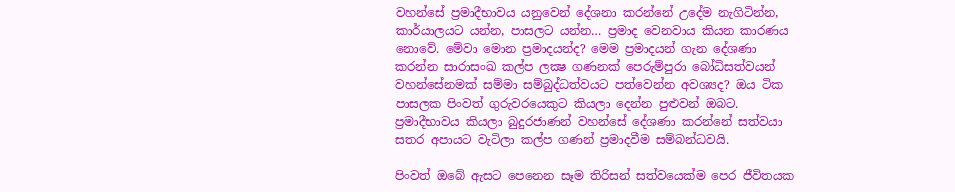වහන්සේ ප්‍රමාදීභාවය යනුවෙන් දේශනා කරන්නේ උදේම නැගිටින්න, කාර්යාලයට යන්න, පාසලට යන්න… ප්‍රමාද වෙනවාය කියන කාරණය නොවේ. මේවා මොන ප්‍රමාදයන්ද? මෙම ප්‍රමාදයන් ගැන දේශණා කරන්න සාරාසංඛ කල්ප ලක්‍ෂ ගණනක්‌ පෙරුම්පුරා බෝධිසත්වයන් වහන්සේනමක්‌ සම්මා සම්බුද්ධත්වයට පත්වෙන්න අවශ්‍යද? ඔය ටික පාසලක පිංවත් ගුරුවරයෙකුට කියලා දෙන්න පුළුවන් ඔබට. ප්‍රමාදීභාවය කියලා බුදුරජාණන් වහන්සේ දේශණා කරන්නේ සත්වයා සතර අපායට වැටිලා කල්ප ගණන් ප්‍රමාදවීම සම්බන්ධවයි.

පිංවත් ඔබේ ඇසට පෙනෙන සෑම තිරිසන් සත්වයෙක්‌ම පෙර ජීවිතයක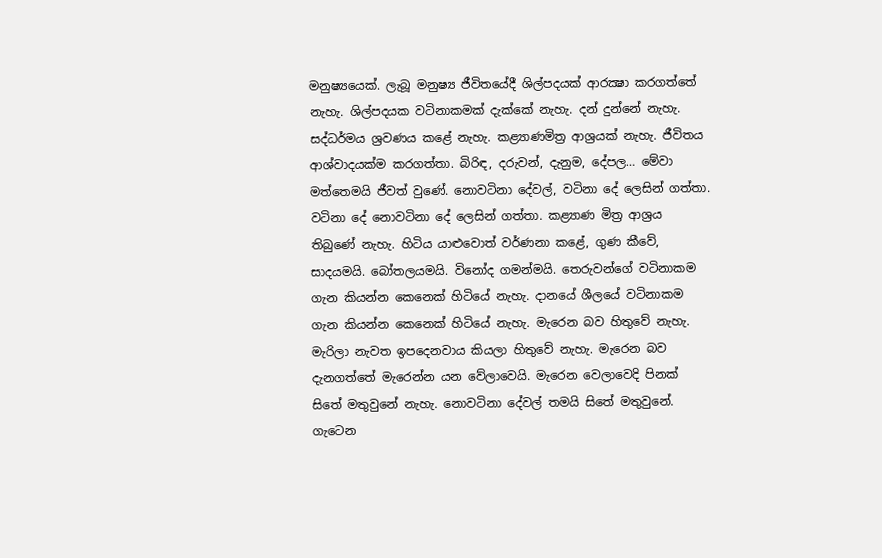මනුෂ්‍යයෙක්‌. ලැබූ මනුෂ්‍ය ජීවිතයේදී ශිල්පදයක්‌ ආරක්‍ෂා කරගත්තේ නැහැ. ශිල්පදයක වටිනාකමක්‌ දැක්‌කේ නැහැ. දන් දුන්නේ නැහැ. සද්ධර්මය ශ්‍රවණය කළේ නැහැ. කළ්‍යාණමිත්‍ර ආශ්‍රයක්‌ නැහැ. ජීවිතය ආශ්වාදයක්‌ම කරගත්තා. බිරිඳ, දරුවන්, දැනුම, දේපල… මේවා මත්තෙමයි ජීවත් වුණේ. නොවටිනා දේවල්, වටිනා දේ ලෙසින් ගත්තා. වටිනා දේ නොවටිනා දේ ලෙසින් ගත්තා. කළ්‍යාණ මිත්‍ර ආශ්‍රය තිබුණේ නැහැ. හිටිය යාළුවොත් වර්ණනා කළේ, ගුණ කීවේ, සාදයමයි. බෝතලයමයි. විනෝද ගමන්මයි. තෙරුවන්ගේ වටිනාකම ගැන කියන්න කෙනෙක්‌ හිටියේ නැහැ. දානයේ ශීලයේ වටිනාකම ගැන කියන්න කෙනෙක්‌ හිටියේ නැහැ. මැරෙන බව හිතුවේ නැහැ. මැරිලා නැවත ඉපදෙනවාය කියලා හිතුවේ නැහැ. මැරෙන බව දැනගත්තේ මැරෙන්න යන වේලාවෙයි. මැරෙන වෙලාවෙදි පිනක්‌ සිතේ මතුවුනේ නැහැ. නොවටිනා දේවල් තමයි සිතේ මතුවුනේ. ගැටෙන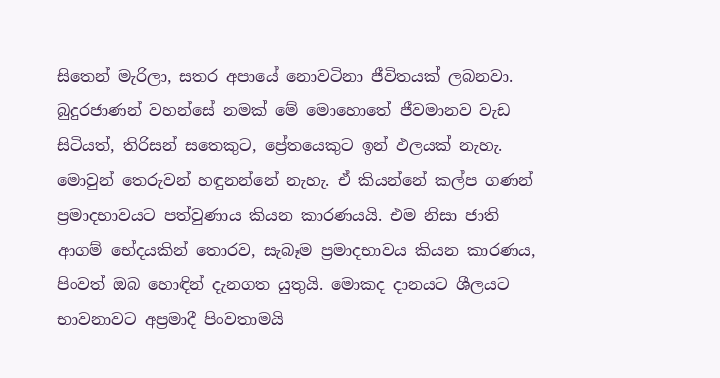සිතෙන් මැරිලා, සතර අපායේ නොවටිනා ජීවිතයක්‌ ලබනවා. බුදුරජාණන් වහන්සේ නමක්‌ මේ මොහොතේ ජීවමානව වැඩ සිටියත්, තිරිසන් සතෙකුට, ප්‍රේතයෙකුට ඉන් ඵලයක්‌ නැහැ. මොවුන් තෙරුවන් හඳුනන්නේ නැහැ. ඒ කියන්නේ කල්ප ගණන් ප්‍රමාදභාවයට පත්වුණාය කියන කාරණයයි. එම නිසා ජාති ආගම් භේදයකින් තොරව, සැබෑම ප්‍රමාදභාවය කියන කාරණය, පිංවත් ඔබ හොඳින් දැනගත යුතුයි. මොකද දානයට ශීලයට භාවනාවට අප්‍රමාදී පිංවතාමයි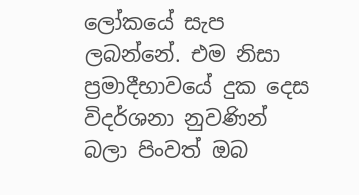ලෝකයේ සැප ලබන්නේ. එම නිසා ප්‍රමාදීභාවයේ දුක දෙස විදර්ශනා නුවණින් බලා පිංවත් ඔබ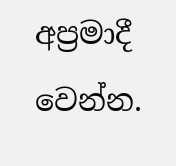අප්‍රමාදී වෙන්න.